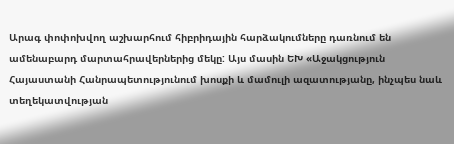Արագ փոփոխվող աշխարհում հիբրիդային հարձակումները դառնում են ամենաբարդ մարտահրավերներից մեկը: Այս մասին ԵԽ «Աջակցություն Հայաստանի Հանրապետությունում խոսքի և մամուլի ազատությանը, ինչպես նաև տեղեկատվության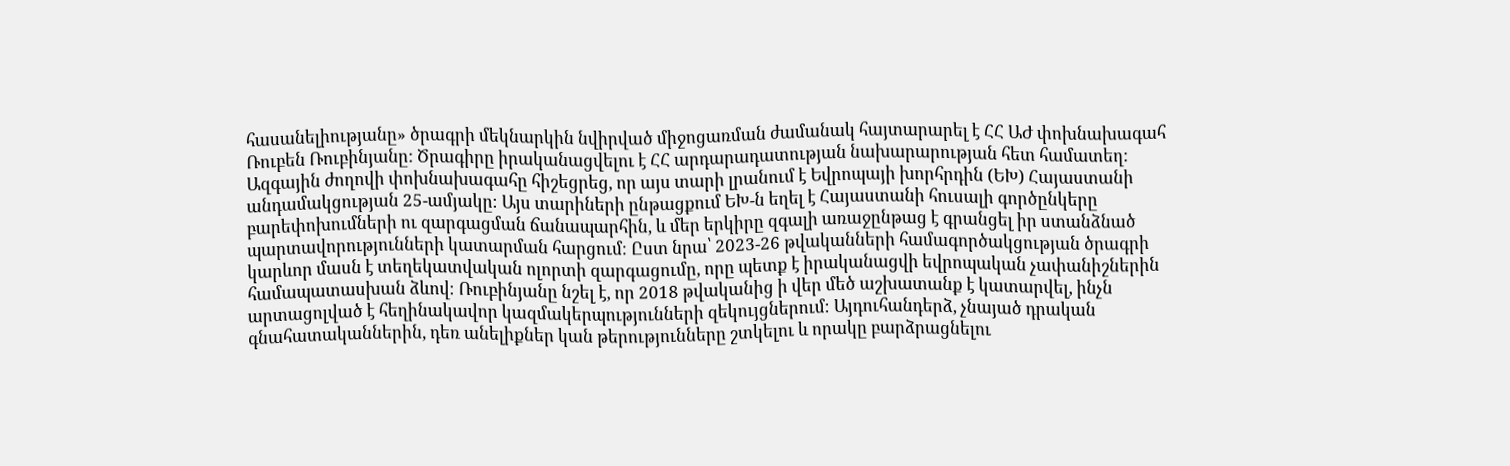հասանելիությանը» ծրագրի մեկնարկին նվիրված միջոցառման ժամանակ հայտարարել է ՀՀ ԱԺ փոխնախագահ Ռուբեն Ռուբինյանը: Ծրագիրը իրականացվելու է ՀՀ արդարադատության նախարարության հետ համատեղ:
Ազգային ժողովի փոխնախագահը հիշեցրեց, որ այս տարի լրանում է Եվրոպայի խորհրդին (ԵԽ) Հայաստանի անդամակցության 25-ամյակը։ Այս տարիների ընթացքում ԵԽ-ն եղել է Հայաստանի հուսալի գործընկերը բարեփոխումների ու զարգացման ճանապարհին, և մեր երկիրը զգալի առաջընթաց է գրանցել իր ստանձնած պարտավորությունների կատարման հարցում։ Ըստ նրա՝ 2023-26 թվականների համագործակցության ծրագրի կարևոր մասն է տեղեկատվական ոլորտի զարգացումը, որը պետք է իրականացվի եվրոպական չափանիշներին համապատասխան ձևով։ Ռուբինյանը նշել է, որ 2018 թվականից ի վեր մեծ աշխատանք է կատարվել, ինչն արտացոլված է հեղինակավոր կազմակերպությունների զեկույցներում։ Այդուհանդերձ, չնայած դրական գնահատականներին, դեռ անելիքներ կան թերությունները շտկելու և որակը բարձրացնելու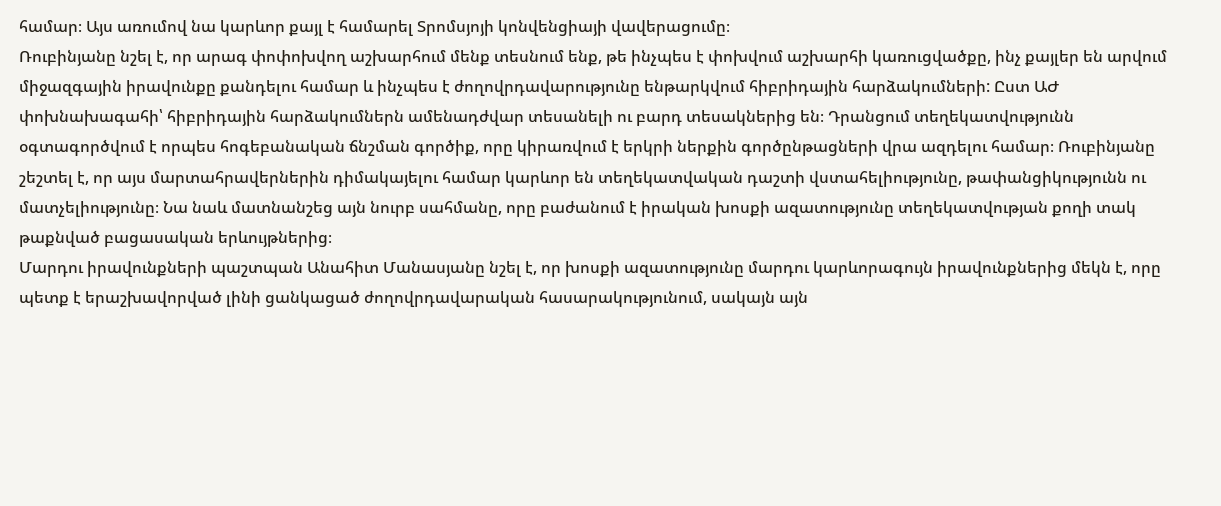համար։ Այս առումով նա կարևոր քայլ է համարել Տրոմսյոյի կոնվենցիայի վավերացումը։
Ռուբինյանը նշել է, որ արագ փոփոխվող աշխարհում մենք տեսնում ենք, թե ինչպես է փոխվում աշխարհի կառուցվածքը, ինչ քայլեր են արվում միջազգային իրավունքը քանդելու համար և ինչպես է ժողովրդավարությունը ենթարկվում հիբրիդային հարձակումների: Ըստ ԱԺ փոխնախագահի՝ հիբրիդային հարձակումներն ամենադժվար տեսանելի ու բարդ տեսակներից են։ Դրանցում տեղեկատվությունն օգտագործվում է որպես հոգեբանական ճնշման գործիք, որը կիրառվում է երկրի ներքին գործընթացների վրա ազդելու համար։ Ռուբինյանը շեշտել է, որ այս մարտահրավերներին դիմակայելու համար կարևոր են տեղեկատվական դաշտի վստահելիությունը, թափանցիկությունն ու մատչելիությունը։ Նա նաև մատնանշեց այն նուրբ սահմանը, որը բաժանում է իրական խոսքի ազատությունը տեղեկատվության քողի տակ թաքնված բացասական երևույթներից։
Մարդու իրավունքների պաշտպան Անահիտ Մանասյանը նշել է, որ խոսքի ազատությունը մարդու կարևորագույն իրավունքներից մեկն է, որը պետք է երաշխավորված լինի ցանկացած ժողովրդավարական հասարակությունում, սակայն այն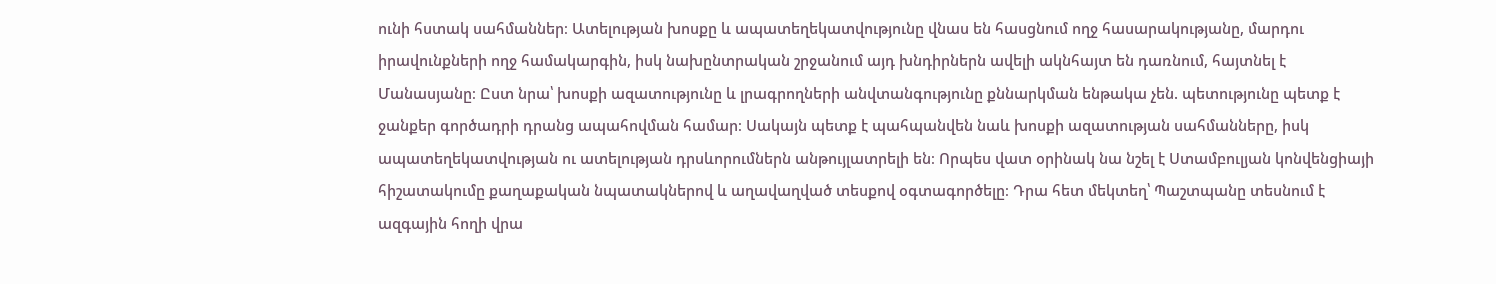ունի հստակ սահմաններ։ Ատելության խոսքը և ապատեղեկատվությունը վնաս են հասցնում ողջ հասարակությանը, մարդու իրավունքների ողջ համակարգին, իսկ նախընտրական շրջանում այդ խնդիրներն ավելի ակնհայտ են դառնում, հայտնել է Մանասյանը։ Ըստ նրա՝ խոսքի ազատությունը և լրագրողների անվտանգությունը քննարկման ենթակա չեն. պետությունը պետք է ջանքեր գործադրի դրանց ապահովման համար։ Սակայն պետք է պահպանվեն նաև խոսքի ազատության սահմանները, իսկ ապատեղեկատվության ու ատելության դրսևորումներն անթույլատրելի են։ Որպես վատ օրինակ նա նշել է Ստամբուլյան կոնվենցիայի հիշատակումը քաղաքական նպատակներով և աղավաղված տեսքով օգտագործելը։ Դրա հետ մեկտեղ՝ Պաշտպանը տեսնում է ազգային հողի վրա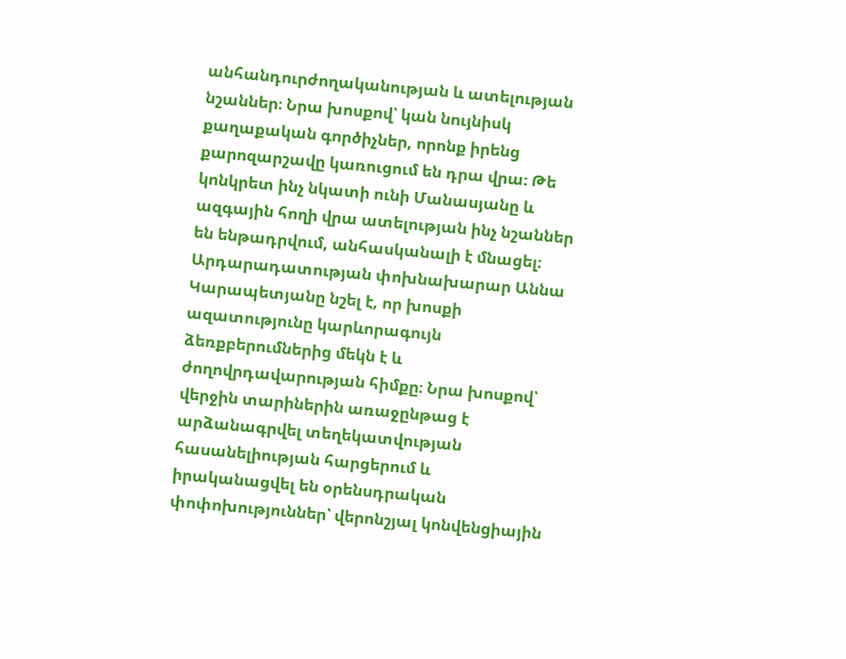անհանդուրժողականության և ատելության նշաններ։ Նրա խոսքով՝ կան նույնիսկ քաղաքական գործիչներ, որոնք իրենց քարոզարշավը կառուցում են դրա վրա։ Թե կոնկրետ ինչ նկատի ունի Մանասյանը և ազգային հողի վրա ատելության ինչ նշաններ են ենթադրվում, անհասկանալի է մնացել։
Արդարադատության փոխնախարար Աննա Կարապետյանը նշել է, որ խոսքի ազատությունը կարևորագույն ձեռքբերումներից մեկն է և ժողովրդավարության հիմքը։ Նրա խոսքով՝ վերջին տարիներին առաջընթաց է արձանագրվել տեղեկատվության հասանելիության հարցերում և իրականացվել են օրենսդրական փոփոխություններ՝ վերոնշյալ կոնվենցիային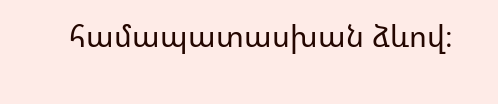համապատասխան ձևով։